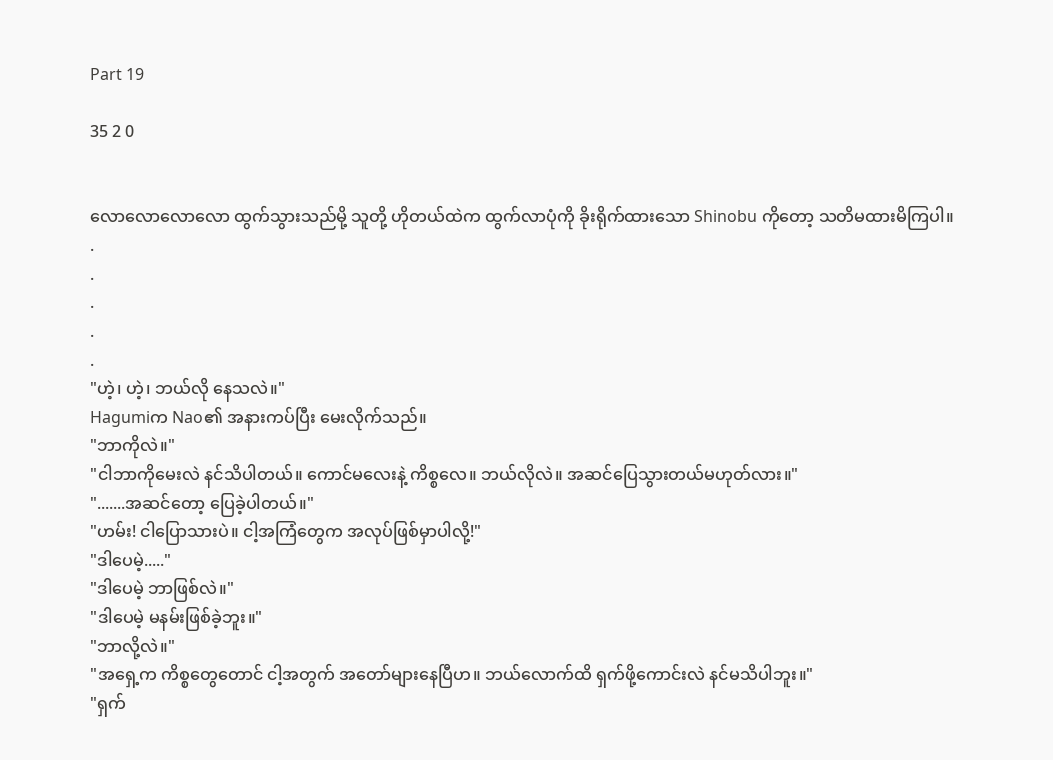Part 19

35 2 0


လောလောလောလော ထွက်သွားသည်မို့ သူတို့ ဟိုတယ်ထဲက ထွက်လာပုံကို ခိုးရိုက်ထားသော Shinobu ကိုတော့ သတိမထားမိကြပါ။
.
.
.
.
.
"ဟဲ့၊ ဟဲ့၊ ဘယ်လို နေသလဲ။"
Hagumiက Nao၏ အနားကပ်ပြီး မေးလိုက်သည်။
"ဘာကိုလဲ။"
"ငါဘာကိုမေးလဲ နင်သိပါတယ်။ ကောင်မလေးနဲ့ ကိစ္စလေ။ ဘယ်လိုလဲ။ အဆင်ပြေသွားတယ်မဟုတ်လား။"
".......အဆင်တော့ ပြေခဲ့ပါတယ်။"
"ဟမ်း! ငါပြောသားပဲ။ ငါ့အကြံတွေက အလုပ်ဖြစ်မှာပါလို့!"
"ဒါပေမဲ့....."
"ဒါပေမဲ့ ဘာဖြစ်လဲ။"
"ဒါပေမဲ့ မနမ်းဖြစ်ခဲ့ဘူး။"
"ဘာလို့လဲ။"
"အရှေ့က ကိစ္စတွေတောင် ငါ့အတွက် အတော်များနေပြီဟ။ ဘယ်လောက်ထိ ရှက်ဖို့ကောင်းလဲ နင်မသိပါဘူး။"
"ရှက်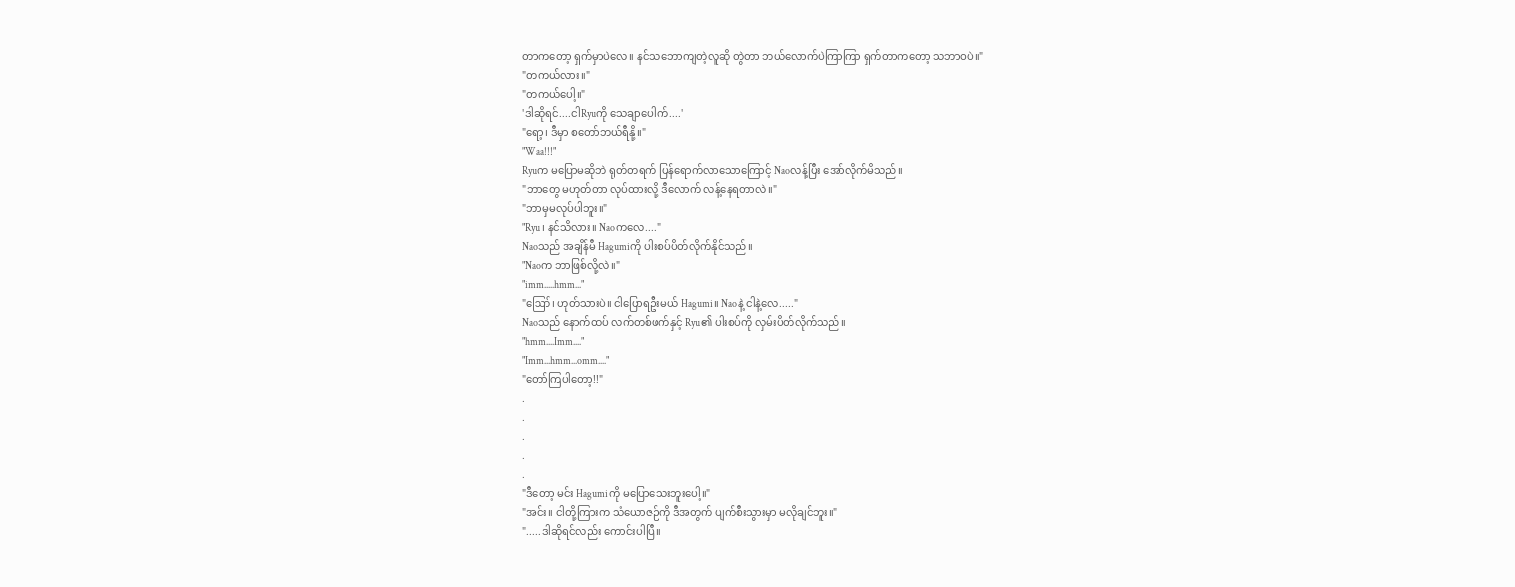တာကတော့ ရှက်မှာပဲလေ။ နင်သဘောကျတဲ့လူဆို တွဲတာ ဘယ်လောက်ပဲကြာကြာ ရှက်တာကတော့ သဘာဝပဲ။"
"တကယ်လား။"
"တကယ်ပေါ့။"
'ဒါဆိုရင်....ငါRyuကို သေချာပေါက်....'
"ရော့၊ ဒီမှာ စတော်ဘယ်ရီနို့။"
"Waa!!!"
Ryuက မပြောမဆိုဘဲ ရုတ်တရက် ပြန်ရောက်လာသောကြောင့် Naoလန့်ပြီး အော်လိုက်မိသည်။
"ဘာတွေ မဟုတ်တာ လုပ်ထားလို့ ဒီလောက် လန့်နေရတာလဲ။"
"ဘာမှမလုပ်ပါဘူး။"
"Ryu၊ နင်သိလား။ Naoကလေ...."
Naoသည် အချိန်မီ Hagumiကို ပါးစပ်ပိတ်လိုက်နိုင်သည်။
"Naoက ဘာဖြစ်လို့လဲ။"
"imm.....hmm..."
"ဪ၊ ဟုတ်သားပဲ။ ငါပြောရဦးမယ် Hagumi။ Naoနဲ့ ငါနဲ့လေ....."
Naoသည် နောက်ထပ် လက်တစ်ဖက်နှင့် Ryu၏ ပါးစပ်ကို လှမ်းပိတ်လိုက်သည်။
"hmm....Imm...."
"Imm...hmm...omm...."
"တော်ကြပါတော့!!"
.
.
.
.
.
"ဒီတော့ မင်း Hagumiကို မပြောသေးဘူးပေါ့။"
"အင်း။ ငါတို့ကြားက သံယောဇဉ်ကို ဒီအတွက် ပျက်စီးသွားမှာ မလိုချင်ဘူး။"
".....ဒါဆိုရင်လည်း ကောင်းပါပြီ။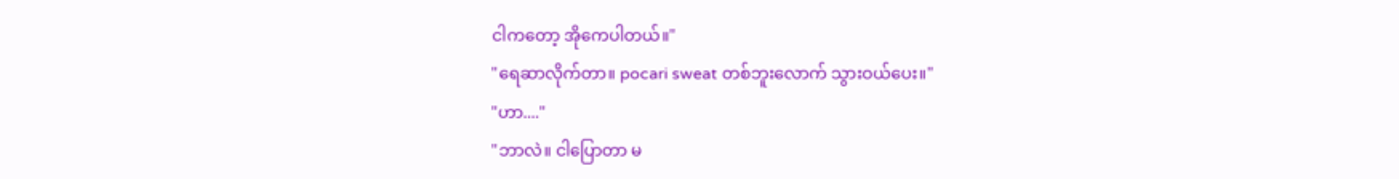ငါကတော့ အိုကေပါတယ်။"
"ရေဆာလိုက်တာ။ pocari sweat တစ်ဘူးလောက် သွားဝယ်ပေး။"
"ဟာ...."
"ဘာလဲ။ ငါပြောတာ မ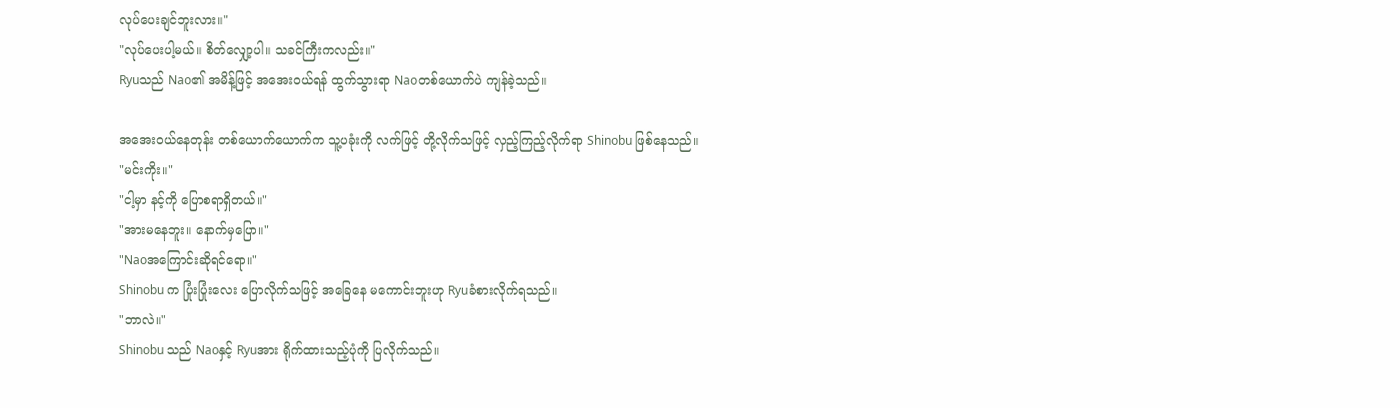လုပ်ပေးချင်ဘူးလား။"
"လုပ်ပေးပါ့မယ်။ စိတ်လျှော့ပါ။ သခင်ကြီးကလည်း။"
Ryuသည် Nao၏ အမိန့်ဖြင့် အအေးဝယ်ရန် ထွက်သွားရာ Naoတစ်ယောက်ပဲ ကျန်ခဲ့သည်။

အအေးဝယ်နေတုန်း တစ်ယောက်ယောက်က သူ့ပခုံးကို လက်ဖြင့် တို့လိုက်သဖြင့် လှည့်ကြည့်လိုက်ရာ Shinobu ဖြစ်နေသည်။
"မင်းကိုး။"
"ငါ့မှာ နင့်ကို ပြောစရာရှိတယ်။"
"အားမနေဘူး။ နောက်မှပြော။"
"Naoအကြောင်းဆိုရင်ရော။"
Shinobu က ပြုံးပြုံးလေး ပြောလိုက်သဖြင့် အခြေနေ မကောင်းဘူးဟု Ryuခံစားလိုက်ရသည်။
"ဘာလဲ။"
Shinobu သည် Naoနှင့် Ryuအား ရိုက်ထားသည့်ပုံကို ပြလိုက်သည်။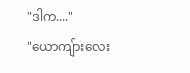"ဒါက...."
"ယောကျ်ားလေး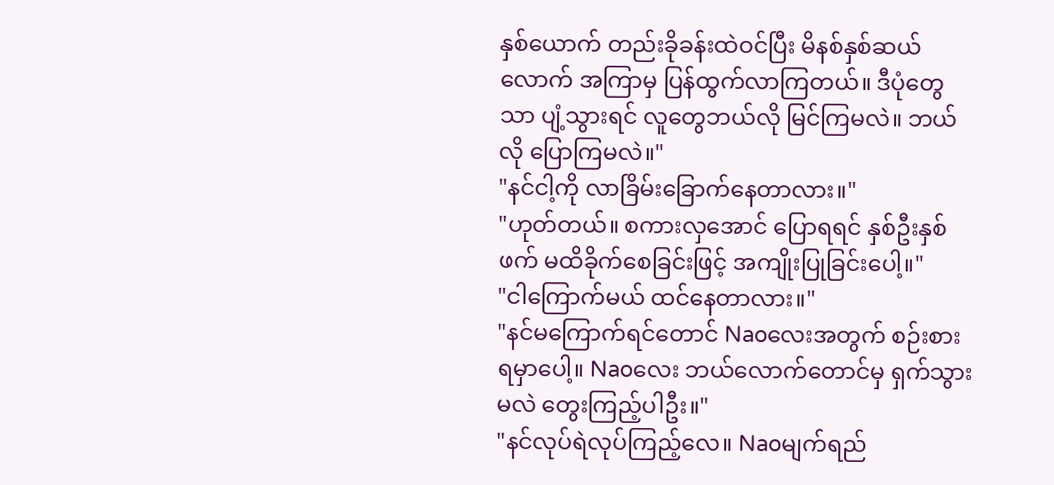နှစ်ယောက် တည်းခိုခန်းထဲဝင်ပြီး မိနစ်နှစ်ဆယ်လောက် အကြာမှ ပြန်ထွက်လာကြတယ်။ ဒီပုံတွေသာ ပျံ့သွားရင် လူတွေဘယ်လို မြင်ကြမလဲ။ ဘယ်လို ပြောကြမလဲ။"
"နင်ငါ့ကို လာခြိမ်းခြောက်နေတာလား။"
"ဟုတ်တယ်။ စကားလှအောင် ပြောရရင် နှစ်ဦးနှစ်ဖက် မထိခိုက်စေခြင်းဖြင့် အကျိုးပြုခြင်းပေါ့။"
"ငါကြောက်မယ် ထင်နေတာလား။"
"နင်မကြောက်ရင်တောင် Naoလေးအတွက် စဉ်းစားရမှာပေါ့။ Naoလေး ဘယ်လောက်တောင်မှ ရှက်သွားမလဲ တွေးကြည့်ပါဦး။"
"နင်လုပ်ရဲလုပ်ကြည့်လေ။ Naoမျက်ရည်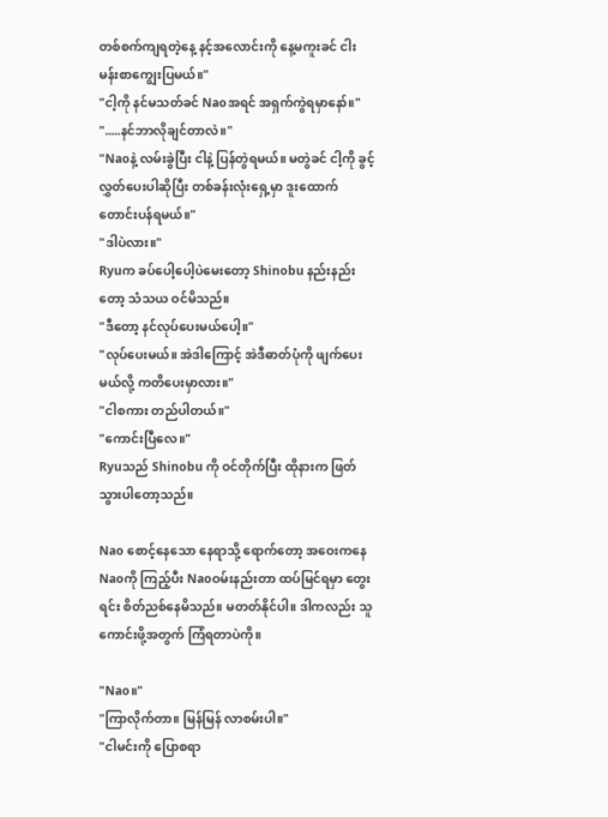တစ်စက်ကျရတဲ့နေ့ နင့်အလောင်းကို နေ့မကူးခင် ငါးမန်းစာကျွေးပြမယ်။"
"ငါ့ကို နင်မသတ်ခင် Naoအရင် အရှက်ကွဲရမှာနော်။"
".....နင်ဘာလိုချင်တာလဲ။"
"Naoနဲ့ လမ်းခွဲပြီး ငါနဲ့ ပြန်တွဲရမယ်။ မတွဲခင် ငါ့ကို ခွင့်လွှတ်ပေးပါဆိုပြီး တစ်ခန်းလုံးရှေ့မှာ ဒူးထောက်တောင်းပန်ရမယ်။"
"ဒါပဲလား။"
Ryuက ခပ်ပေါ့ပေါ့ပဲမေးတော့ Shinobu နည်းနည်းတော့ သံသယ ဝင်မိသည်။
"ဒီတော့ နင်လုပ်ပေးမယ်ပေါ့။"
"လုပ်ပေးမယ်။ အဲဒါကြောင့် အဲဒီဓာတ်ပုံကို ဖျက်ပေးမယ်လို့ ကတိပေးမှာလား။"
"ငါစကား တည်ပါတယ်။"
"ကောင်းပြီလေ။"
Ryuသည် Shinobu ကို ဝင်တိုက်ပြီး ထိုနားက ဖြတ်သွားပါတော့သည်။

Nao စောင့်နေသော နေရာသို့ ရောက်တော့ အဝေးကနေ Naoကို ကြည့်ပီး Naoဝမ်းနည်းတာ ထပ်မြင်ရမှာ တွေးရင်း စိတ်ညစ်နေမိသည်။ မတတ်နိုင်ပါ။ ဒါကလည်း သူကောင်းဖို့အတွက် ကြံရတာပဲကို။

"Nao။"
"ကြာလိုက်တာ။ မြန်မြန် လာစမ်းပါ။"
"ငါမင်းကို ပြောစရာ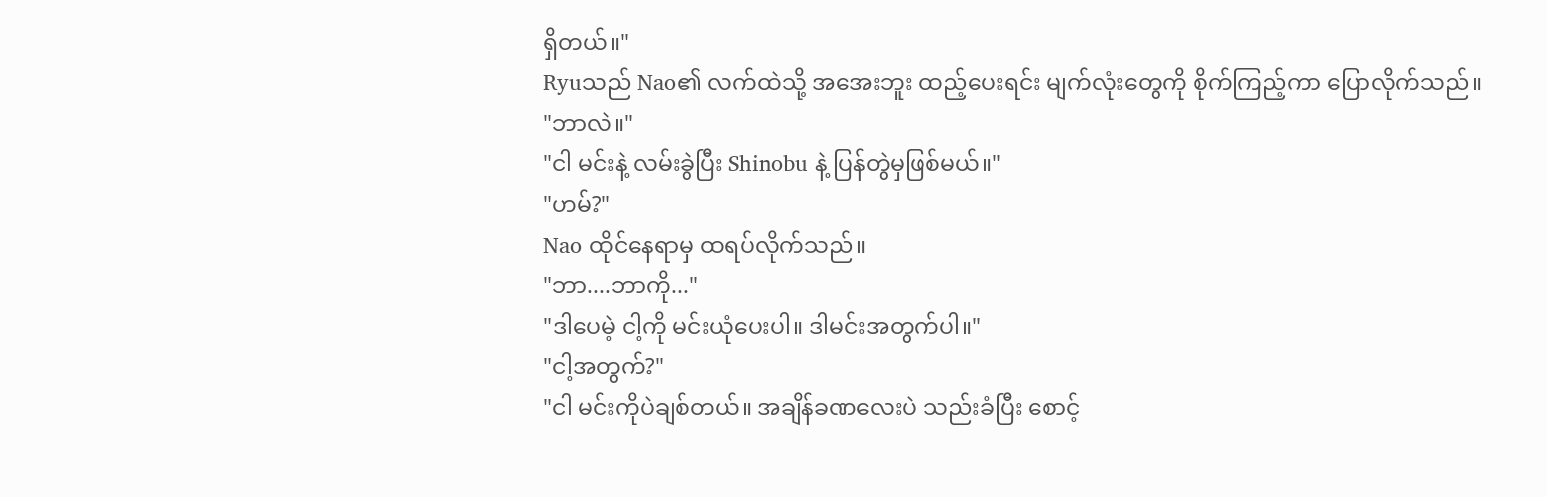ရှိတယ်။"
Ryuသည် Nao၏ လက်ထဲသို့ အအေးဘူး ထည့်ပေးရင်း မျက်လုံးတွေကို စိုက်ကြည့်ကာ ပြောလိုက်သည်။
"ဘာလဲ။"
"ငါ မင်းနဲ့ လမ်းခွဲပြီး Shinobu နဲ့ ပြန်တွဲမှဖြစ်မယ်။"
"ဟမ်?"
Nao ထိုင်နေရာမှ ထရပ်လိုက်သည်။
"ဘာ....ဘာကို..."
"ဒါပေမဲ့ ငါ့ကို မင်းယုံပေးပါ။ ဒါမင်းအတွက်ပါ။"
"ငါ့အတွက်?"
"ငါ မင်းကိုပဲချစ်တယ်။ အချိန်ခဏလေးပဲ သည်းခံပြီး စောင့်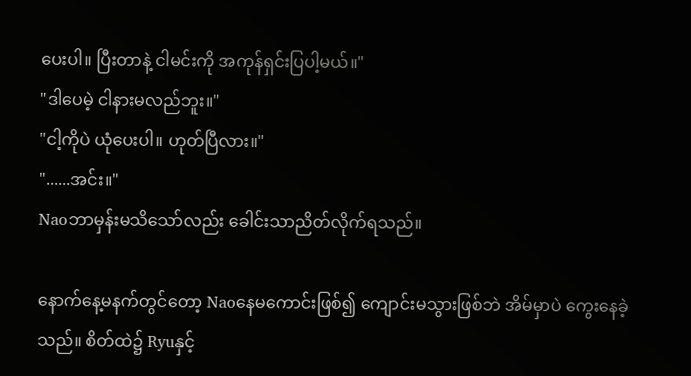ပေးပါ။ ပြီးတာနဲ့ ငါမင်းကို အကုန်ရှင်းပြပါ့မယ်။"
"ဒါပေမဲ့ ငါနားမလည်ဘူး။"
"ငါ့ကိုပဲ ယုံပေးပါ။ ဟုတ်ပြီလား။"
"......အင်း။"
Naoဘာမှန်းမသိသော်လည်း ခေါင်းသာညိတ်လိုက်ရသည်။

နောက်နေ့မနက်တွင်တော့ Naoနေမကောင်းဖြစ်၍ ကျောင်းမသွားဖြစ်ဘဲ အိမ်မှာပဲ ကွေးနေခဲ့သည်။ စိတ်ထဲ၌ Ryuနှင့်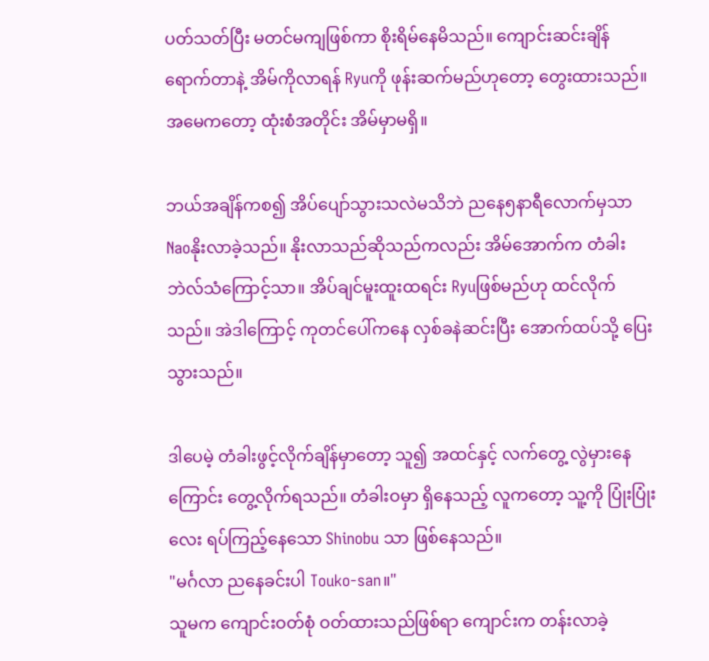ပတ်သတ်ပြီး မတင်မကျဖြစ်ကာ စိုးရိမ်နေမိသည်။ ကျောင်းဆင်းချိန်ရောက်တာနဲ့ အိမ်ကိုလာရန် Ryuကို ဖုန်းဆက်မည်ဟုတော့ တွေးထားသည်။ အမေကတော့ ထုံးစံအတိုင်း အိမ်မှာမရှိ။

ဘယ်အချိန်ကစ၍ အိပ်ပျော်သွားသလဲမသိဘဲ ညနေ၅နာရီလောက်မှသာ Naoနိုးလာခဲ့သည်။ နိုးလာသည်ဆိုသည်ကလည်း အိမ်အောက်က တံခါးဘဲလ်သံကြောင့်သာ။ အိပ်ချင်မူးထူးထရင်း Ryuဖြစ်မည်ဟု ထင်လိုက်သည်။ အဲဒါကြောင့် ကုတင်ပေါ်ကနေ လှစ်ခနဲဆင်းပြီး အောက်ထပ်သို့ ပြေးသွားသည်။

ဒါပေမဲ့ တံခါးဖွင့်လိုက်ချိန်မှာတော့ သူ၍ အထင်နှင့် လက်တွေ့ လွဲမှားနေကြောင်း တွေ့လိုက်ရသည်။ တံခါးဝမှာ ရှိနေသည့် လူကတော့ သူ့ကို ပြုံးပြုံးလေး ရပ်ကြည့်နေသော Shinobu သာ ဖြစ်နေသည်။
"မင်္ဂလာ ညနေခင်းပါ Touko-san။"
သူမက ကျောင်းဝတ်စုံ ဝတ်ထားသည်ဖြစ်ရာ ကျောင်းက တန်းလာခဲ့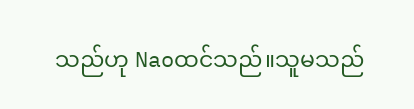သည်ဟု Naoထင်သည်။သူမသည်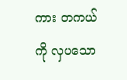ကား တကယ်ကို လှပသော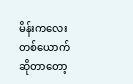မိန်းကလေးတစ်ယောက်ဆိုတာတော့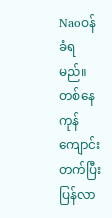Naoဝန်ခံရမည်။ တစ်နေကုန် ကျောင်းတက်ပြီး ပြန်လာ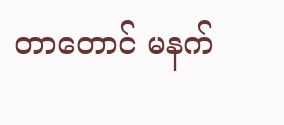တာတောင် မနက်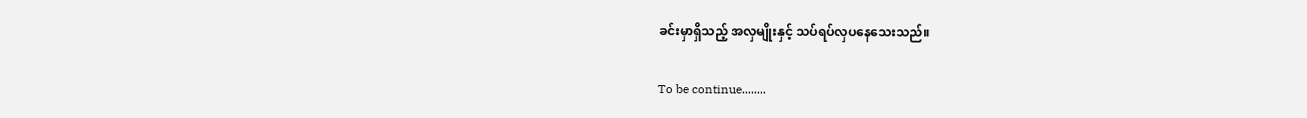ခင်းမှာရှိသည့် အလှမျိုးနှင့် သပ်ရပ်လှပနေသေးသည်။

To be continue........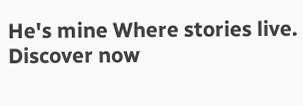He's mine Where stories live. Discover now